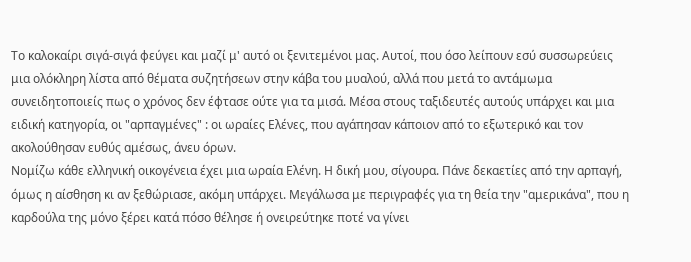Το καλοκαίρι σιγά-σιγά φεύγει και μαζί μ' αυτό οι ξενιτεμένοι μας. Αυτοί, που όσο λείπουν εσύ συσσωρεύεις μια ολόκληρη λίστα από θέματα συζητήσεων στην κάβα του μυαλού, αλλά που μετά το αντάμωμα συνειδητοποιείς πως ο χρόνος δεν έφτασε ούτε για τα μισά. Μέσα στους ταξιδευτές αυτούς υπάρχει και μια ειδική κατηγορία, οι "αρπαγμένες" : οι ωραίες Ελένες, που αγάπησαν κάποιον από το εξωτερικό και τον ακολούθησαν ευθύς αμέσως, άνευ όρων.
Νομίζω κάθε ελληνική οικογένεια έχει μια ωραία Ελένη. Η δική μου, σίγουρα. Πάνε δεκαετίες από την αρπαγή, όμως η αίσθηση κι αν ξεθώριασε, ακόμη υπάρχει. Μεγάλωσα με περιγραφές για τη θεία την "αμερικάνα", που η καρδούλα της μόνο ξέρει κατά πόσο θέλησε ή ονειρεύτηκε ποτέ να γίνει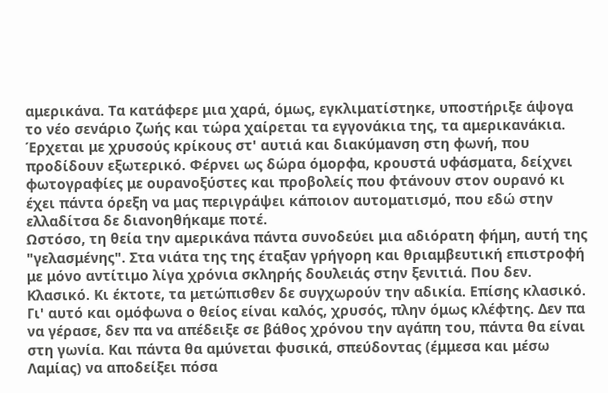αμερικάνα. Τα κατάφερε μια χαρά, όμως, εγκλιματίστηκε, υποστήριξε άψογα το νέο σενάριο ζωής και τώρα χαίρεται τα εγγονάκια της, τα αμερικανάκια. Έρχεται με χρυσούς κρίκους στ' αυτιά και διακύμανση στη φωνή, που προδίδουν εξωτερικό. Φέρνει ως δώρα όμορφα, κρουστά υφάσματα, δείχνει φωτογραφίες με ουρανοξύστες και προβολείς που φτάνουν στον ουρανό κι έχει πάντα όρεξη να μας περιγράψει κάποιον αυτοματισμό, που εδώ στην ελλαδίτσα δε διανοηθήκαμε ποτέ.
Ωστόσο, τη θεία την αμερικάνα πάντα συνοδεύει μια αδιόρατη φήμη, αυτή της "γελασμένης". Στα νιάτα της της έταξαν γρήγορη και θριαμβευτική επιστροφή με μόνο αντίτιμο λίγα χρόνια σκληρής δουλειάς στην ξενιτιά. Που δεν. Κλασικό. Κι έκτοτε, τα μετώπισθεν δε συγχωρούν την αδικία. Επίσης κλασικό. Γι' αυτό και ομόφωνα ο θείος είναι καλός, χρυσός, πλην όμως κλέφτης. Δεν πα να γέρασε, δεν πα να απέδειξε σε βάθος χρόνου την αγάπη του, πάντα θα είναι στη γωνία. Και πάντα θα αμύνεται φυσικά, σπεύδοντας (έμμεσα και μέσω Λαμίας) να αποδείξει πόσα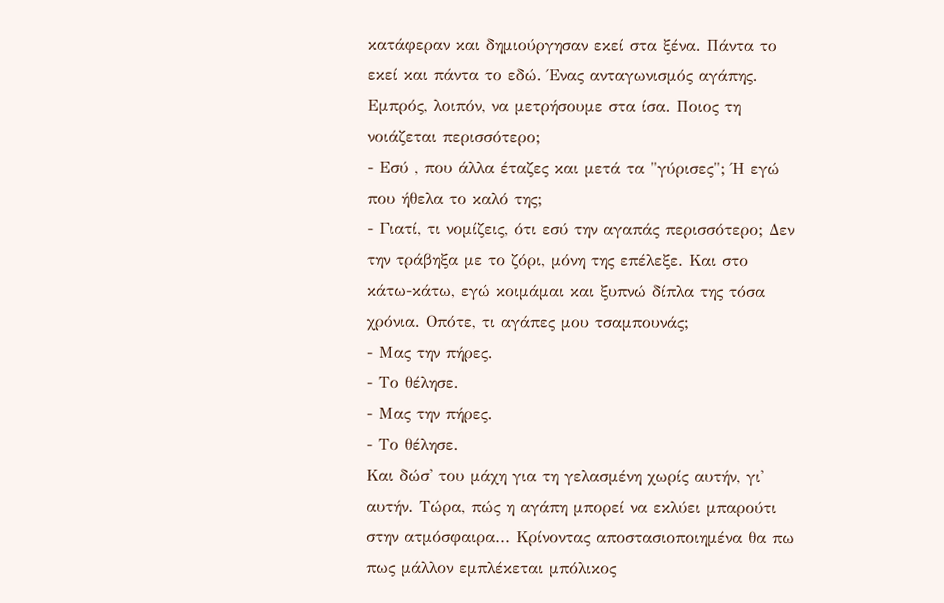κατάφεραν και δημιούργησαν εκεί στα ξένα. Πάντα το εκεί και πάντα το εδώ. Ένας ανταγωνισμός αγάπης. Εμπρός, λοιπόν, να μετρήσουμε στα ίσα. Ποιος τη νοιάζεται περισσότερο;
- Εσύ , που άλλα έταζες και μετά τα "γύρισες"; Ή εγώ που ήθελα το καλό της;
- Γιατί, τι νομίζεις, ότι εσύ την αγαπάς περισσότερο; Δεν την τράβηξα με το ζόρι, μόνη της επέλεξε. Και στο κάτω-κάτω, εγώ κοιμάμαι και ξυπνώ δίπλα της τόσα χρόνια. Οπότε, τι αγάπες μου τσαμπουνάς;
- Μας την πήρες.
- Το θέλησε.
- Μας την πήρες.
- Το θέλησε.
Και δώσ' του μάχη για τη γελασμένη χωρίς αυτήν, γι' αυτήν. Τώρα, πώς η αγάπη μπορεί να εκλύει μπαρούτι στην ατμόσφαιρα... Κρίνοντας αποστασιοποιημένα θα πω πως μάλλον εμπλέκεται μπόλικος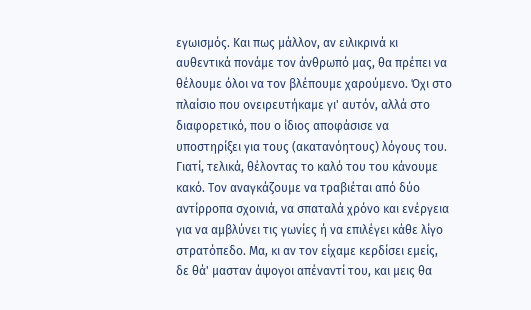εγωισμός. Και πως μάλλον, αν ειλικρινά κι αυθεντικά πονάμε τον άνθρωπό μας, θα πρέπει να θέλουμε όλοι να τον βλέπουμε χαρούμενο. Όχι στο πλαίσιο που ονειρευτήκαμε γι' αυτόν, αλλά στο διαφορετικό, που ο ίδιος αποφάσισε να υποστηρίξει για τους (ακατανόητους) λόγους του. Γιατί, τελικά, θέλοντας το καλό του του κάνουμε κακό. Τον αναγκάζουμε να τραβιέται από δύο αντίρροπα σχοινιά, να σπαταλά χρόνο και ενέργεια για να αμβλύνει τις γωνίες ή να επιλέγει κάθε λίγο στρατόπεδο. Μα, κι αν τον είχαμε κερδίσει εμείς, δε θά' μασταν άψογοι απέναντί του, και μεις θα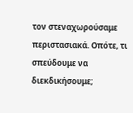τον στεναχωρούσαμε περιστασιακά. Οπότε, τι σπεύδουμε να διεκδικήσουμε;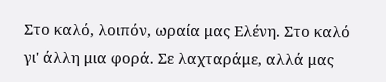Στο καλό, λοιπόν, ωραία μας Ελένη. Στο καλό γι' άλλη μια φορά. Σε λαχταράμε, αλλά μας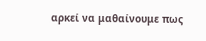αρκεί να μαθαίνουμε πως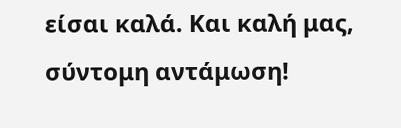είσαι καλά. Και καλή μας, σύντομη αντάμωση!